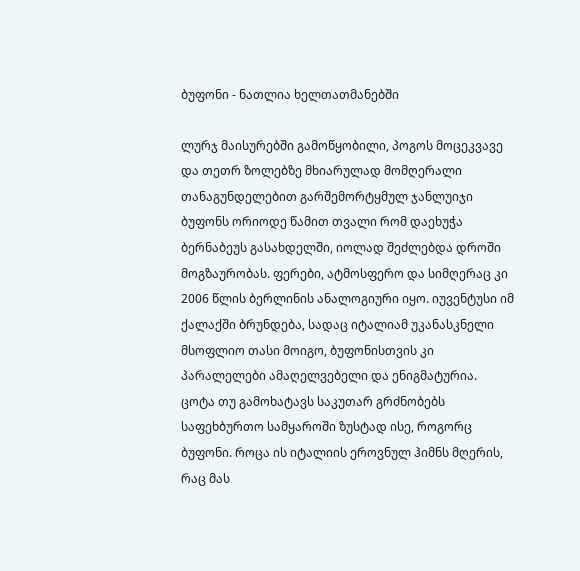ბუფონი - ნათლია ხელთათმანებში

ლურჯ მაისურებში გამოწყობილი, პოგოს მოცეკვავე და თეთრ ზოლებზე მხიარულად მომღერალი თანაგუნდელებით გარშემორტყმულ ჯანლუიჯი ბუფონს ორიოდე წამით თვალი რომ დაეხუჭა ბერნაბეუს გასახდელში, იოლად შეძლებდა დროში მოგზაურობას. ფერები, ატმოსფერო და სიმღერაც კი 2006 წლის ბერლინის ანალოგიური იყო. იუვენტუსი იმ ქალაქში ბრუნდება, სადაც იტალიამ უკანასკნელი მსოფლიო თასი მოიგო, ბუფონისთვის კი პარალელები ამაღელვებელი და ენიგმატურია.
ცოტა თუ გამოხატავს საკუთარ გრძნობებს საფეხბურთო სამყაროში ზუსტად ისე, როგორც ბუფონი. როცა ის იტალიის ეროვნულ ჰიმნს მღერის, რაც მას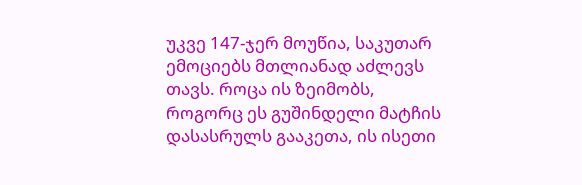უკვე 147-ჯერ მოუწია, საკუთარ ემოციებს მთლიანად აძლევს თავს. როცა ის ზეიმობს, როგორც ეს გუშინდელი მატჩის დასასრულს გააკეთა, ის ისეთი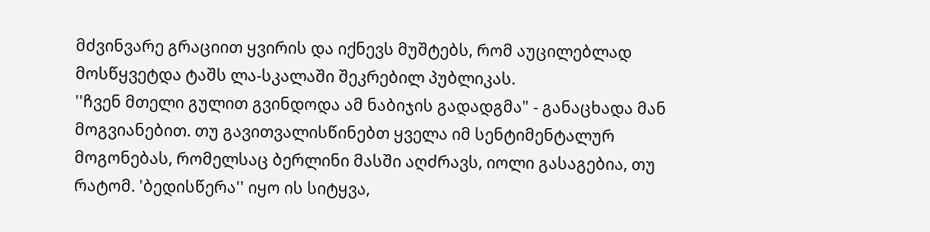მძვინვარე გრაციით ყვირის და იქნევს მუშტებს, რომ აუცილებლად მოსწყვეტდა ტაშს ლა-სკალაში შეკრებილ პუბლიკას.
''ჩვენ მთელი გულით გვინდოდა ამ ნაბიჯის გადადგმა" - განაცხადა მან მოგვიანებით. თუ გავითვალისწინებთ ყველა იმ სენტიმენტალურ მოგონებას, რომელსაც ბერლინი მასში აღძრავს, იოლი გასაგებია, თუ რატომ. 'ბედისწერა'' იყო ის სიტყვა,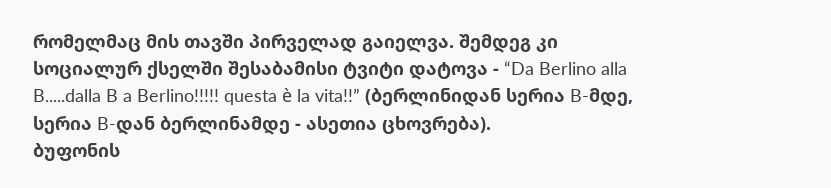რომელმაც მის თავში პირველად გაიელვა. შემდეგ კი სოციალურ ქსელში შესაბამისი ტვიტი დატოვა - “Da Berlino alla B.....dalla B a Berlino!!!!! questa è la vita!!” (ბერლინიდან სერია B-მდე, სერია B-დან ბერლინამდე - ასეთია ცხოვრება).
ბუფონის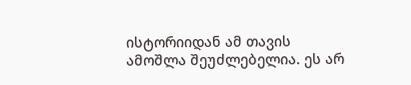ისტორიიდან ამ თავის ამოშლა შეუძლებელია. ეს არ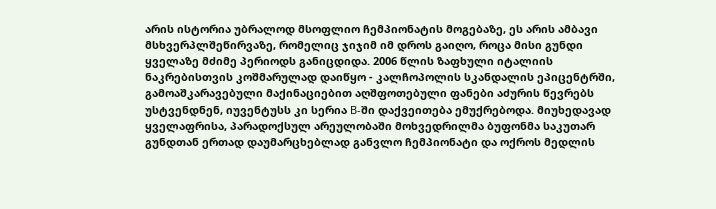არის ისტორია უბრალოდ მსოფლიო ჩემპიონატის მოგებაზე, ეს არის ამბავი მსხვერპლშეწირვაზე, რომელიც ჯიჯიმ იმ დროს გაიღო, როცა მისი გუნდი ყველაზე მძიმე პერიოდს განიცდიდა. 2006 წლის ზაფხული იტალიის ნაკრებისთვის კოშმარულად დაიწყო - კალჩოპოლის სკანდალის ეპიცენტრში, გამოაშკარავებული მაქინაციებით აღშფოთებული ფანები აძურის წევრებს უსტვენდნენ, იუვენტუსს კი სერია B-ში დაქვეითება ემუქრებოდა. მიუხედავად ყველაფრისა, პარადოქსულ არეულობაში მოხვედრილმა ბუფონმა საკუთარ გუნდთან ერთად დაუმარცხებლად განვლო ჩემპიონატი და ოქროს მედლის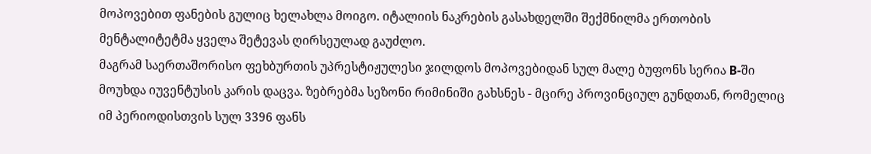მოპოვებით ფანების გულიც ხელახლა მოიგო. იტალიის ნაკრების გასახდელში შექმნილმა ერთობის მენტალიტეტმა ყველა შეტევას ღირსეულად გაუძლო.
მაგრამ საერთაშორისო ფეხბურთის უპრესტიჟულესი ჯილდოს მოპოვებიდან სულ მალე ბუფონს სერია B-ში მოუხდა იუვენტუსის კარის დაცვა. ზებრებმა სეზონი რიმინიში გახსნეს - მცირე პროვინციულ გუნდთან, რომელიც იმ პერიოდისთვის სულ 3396 ფანს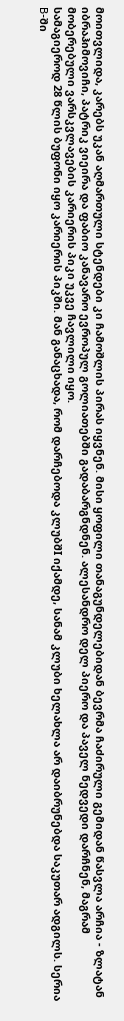მოითვლიდა, კარებს უკან აღმართული სტენდები კი ჩამოშლის პირას იყვნენ. მისი ყოფილი თანაგუნდელებიდან ბევრმა ჩაძირული გემიდან წასვლა არჩია - ზლატან იბრაჰიმოვიჩი, პატრიკ ვიეირა და ფაბიო კანავარო ევროპულ გოლიათებში გადაბარგნდნენ. ალესანდრო დელ პიერო და პაველ ნედვედი დარჩნენ, მაგრამ მობერებული ვარსკვლავების კარიერის პიკი უკვე ჩავლილი იყო.
სამაგიეროდ 28 წლის ბუფონი იყო კარიერის პიკში. მან განაცხადა, რომ დარჩებოდა კლუბშI იქამდე, სანამ კლუბი ხელახლა არ დაიბრუნებდა საკუთარ ადგილს. სერია B-ში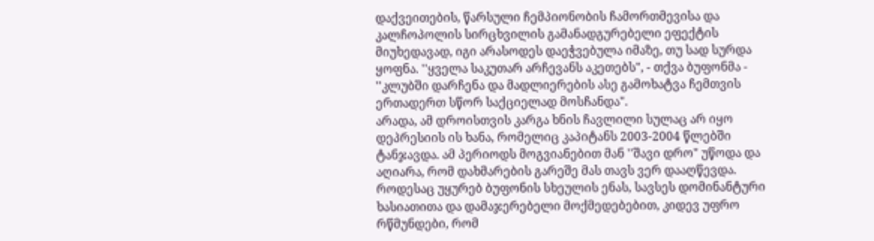დაქვეითების, წარსული ჩემპიონობის ჩამორთმევისა და კალჩოპოლის სირცხვილის გამანადგურებელი ეფექტის მიუხედავად, იგი არასოდეს დაეჭვებულა იმაზე, თუ სად სურდა ყოფნა. ''ყველა საკუთარ არჩევანს აკეთებს", - თქვა ბუფონმა - ''კლუბში დარჩენა და მადლიერების ასე გამოხატვა ჩემთვის ერთადერთ სწორ საქციელად მოსჩანდა".
არადა, ამ დროისთვის კარგა ხნის ჩავლილი სულაც არ იყო დეპრესიის ის ხანა, რომელიც კაპიტანს 2003-2004 წლებში ტანჯავდა. ამ პერიოდს მოგვიანებით მან ''შავი დრო" უწოდა და აღიარა, რომ დახმარების გარეშე მას თავს ვერ დააღწევდა. როდესაც უყურებ ბუფონის სხეულის ენას, სავსეს დომინანტური ხასიათითა და დამაჯერებელი მოქმედებებით, კიდევ უფრო რწმუნდები, რომ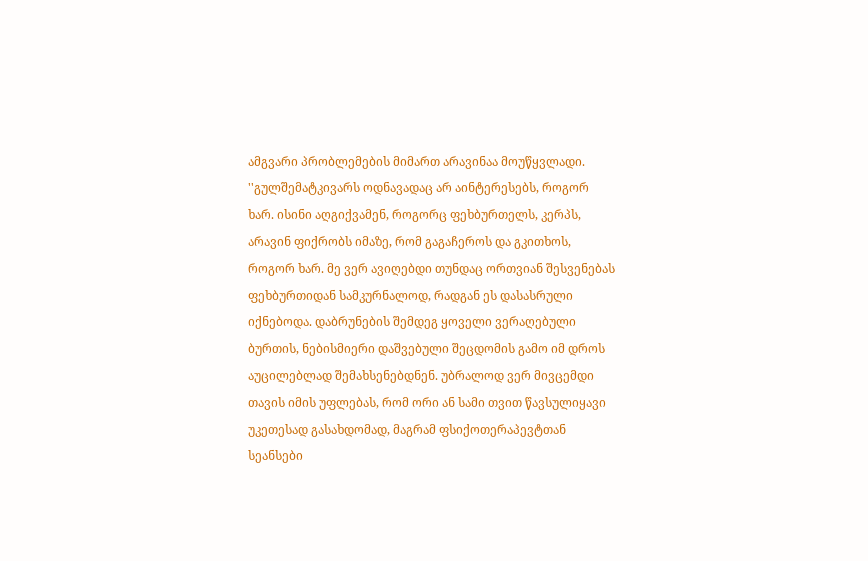ამგვარი პრობლემების მიმართ არავინაა მოუწყვლადი.
''გულშემატკივარს ოდნავადაც არ აინტერესებს, როგორ ხარ. ისინი აღგიქვამენ, როგორც ფეხბურთელს, კერპს, არავინ ფიქრობს იმაზე, რომ გაგაჩეროს და გკითხოს, როგორ ხარ. მე ვერ ავიღებდი თუნდაც ორთვიან შესვენებას ფეხბურთიდან სამკურნალოდ, რადგან ეს დასასრული იქნებოდა. დაბრუნების შემდეგ ყოველი ვერაღებული ბურთის, ნებისმიერი დაშვებული შეცდომის გამო იმ დროს აუცილებლად შემახსენებდნენ. უბრალოდ ვერ მივცემდი თავის იმის უფლებას, რომ ორი ან სამი თვით წავსულიყავი უკეთესად გასახდომად, მაგრამ ფსიქოთერაპევტთან სეანსები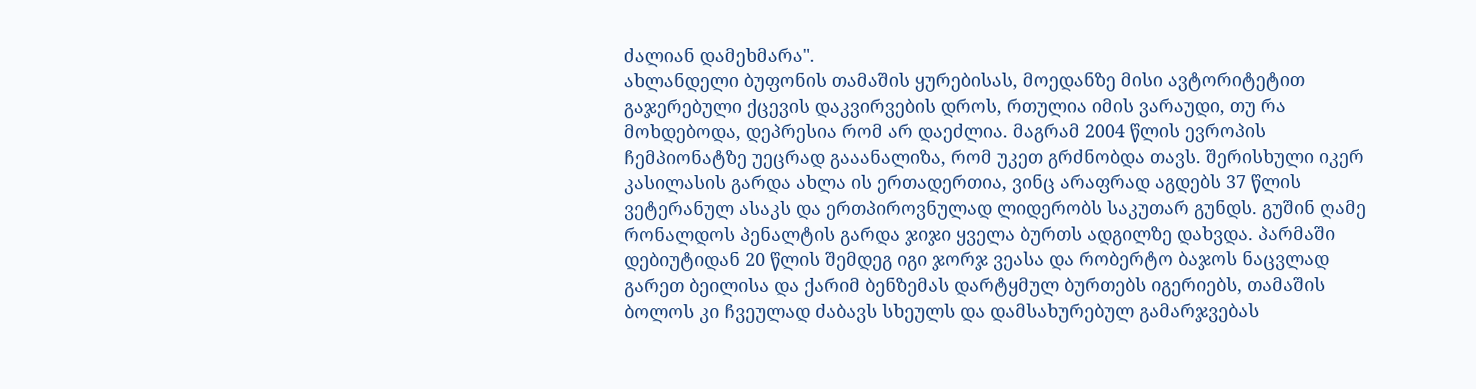ძალიან დამეხმარა".
ახლანდელი ბუფონის თამაშის ყურებისას, მოედანზე მისი ავტორიტეტით გაჯერებული ქცევის დაკვირვების დროს, რთულია იმის ვარაუდი, თუ რა მოხდებოდა, დეპრესია რომ არ დაეძლია. მაგრამ 2004 წლის ევროპის ჩემპიონატზე უეცრად გააანალიზა, რომ უკეთ გრძნობდა თავს. შერისხული იკერ კასილასის გარდა ახლა ის ერთადერთია, ვინც არაფრად აგდებს 37 წლის ვეტერანულ ასაკს და ერთპიროვნულად ლიდერობს საკუთარ გუნდს. გუშინ ღამე რონალდოს პენალტის გარდა ჯიჯი ყველა ბურთს ადგილზე დახვდა. პარმაში დებიუტიდან 20 წლის შემდეგ იგი ჯორჯ ვეასა და რობერტო ბაჯოს ნაცვლად გარეთ ბეილისა და ქარიმ ბენზემას დარტყმულ ბურთებს იგერიებს, თამაშის ბოლოს კი ჩვეულად ძაბავს სხეულს და დამსახურებულ გამარჯვებას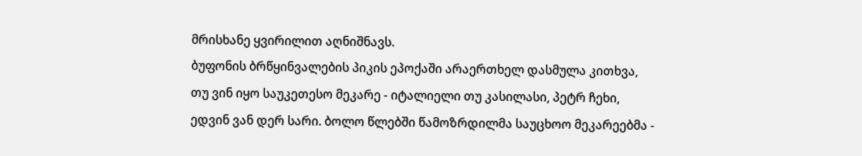მრისხანე ყვირილით აღნიშნავს.
ბუფონის ბრწყინვალების პიკის ეპოქაში არაერთხელ დასმულა კითხვა, თუ ვინ იყო საუკეთესო მეკარე - იტალიელი თუ კასილასი, პეტრ ჩეხი, ედვინ ვან დერ სარი. ბოლო წლებში წამოზრდილმა საუცხოო მეკარეებმა -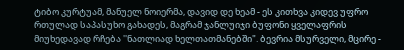ტიბო კურტუამ, მანუელ ნოიერმა, დავიდ დე ხეამ - ეს კითხვა კიდევ უფრო რთულად საპასუხო გახადეს, მაგრამ ჯანლუიჯი ბუფონი ყველაფრის მიუხედავად რჩება ''ნათლიად ხელთათმანებში". ბევრია მსურველი, მცირე -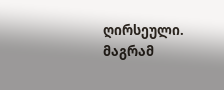ღირსეული. მაგრამ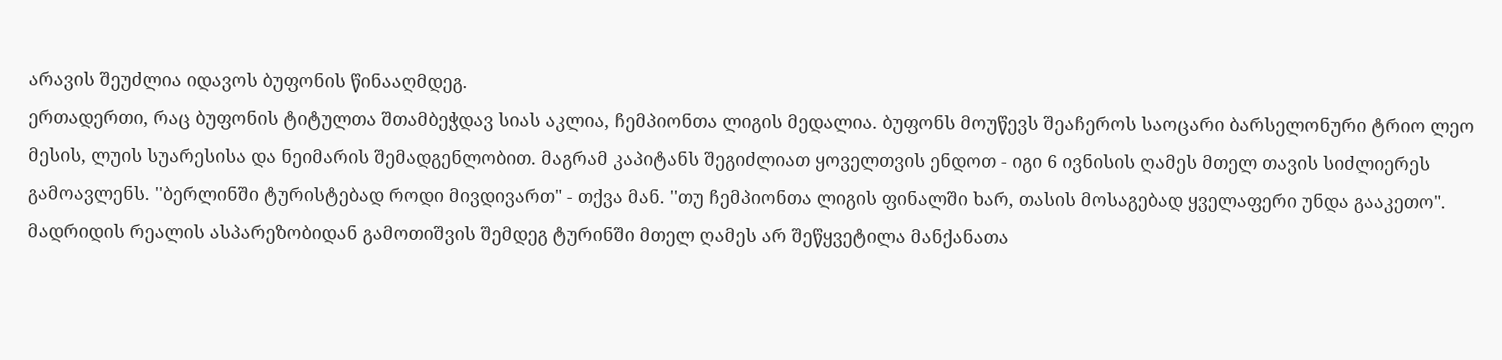არავის შეუძლია იდავოს ბუფონის წინააღმდეგ.
ერთადერთი, რაც ბუფონის ტიტულთა შთამბეჭდავ სიას აკლია, ჩემპიონთა ლიგის მედალია. ბუფონს მოუწევს შეაჩეროს საოცარი ბარსელონური ტრიო ლეო მესის, ლუის სუარესისა და ნეიმარის შემადგენლობით. მაგრამ კაპიტანს შეგიძლიათ ყოველთვის ენდოთ - იგი 6 ივნისის ღამეს მთელ თავის სიძლიერეს გამოავლენს. ''ბერლინში ტურისტებად როდი მივდივართ" - თქვა მან. ''თუ ჩემპიონთა ლიგის ფინალში ხარ, თასის მოსაგებად ყველაფერი უნდა გააკეთო".
მადრიდის რეალის ასპარეზობიდან გამოთიშვის შემდეგ ტურინში მთელ ღამეს არ შეწყვეტილა მანქანათა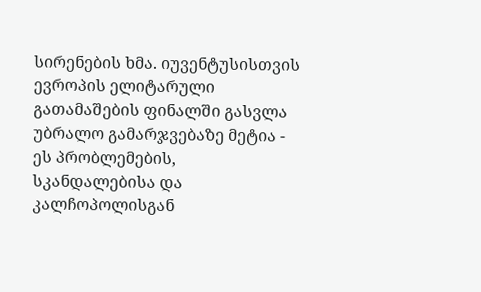სირენების ხმა. იუვენტუსისთვის ევროპის ელიტარული გათამაშების ფინალში გასვლა უბრალო გამარჯვებაზე მეტია - ეს პრობლემების, სკანდალებისა და კალჩოპოლისგან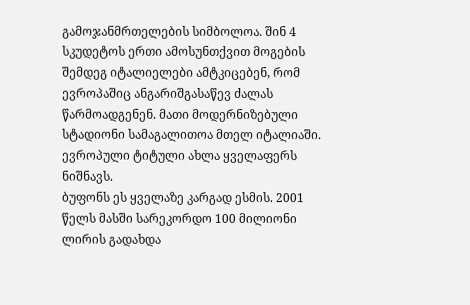გამოჯანმრთელების სიმბოლოა. შინ 4 სკუდეტოს ერთი ამოსუნთქვით მოგების შემდეგ იტალიელები ამტკიცებენ, რომ ევროპაშიც ანგარიშგასაწევ ძალას წარმოადგენენ. მათი მოდერნიზებული სტადიონი სამაგალითოა მთელ იტალიაში. ევროპული ტიტული ახლა ყველაფერს ნიშნავს.
ბუფონს ეს ყველაზე კარგად ესმის. 2001 წელს მასში სარეკორდო 100 მილიონი ლირის გადახდა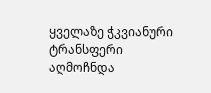ყველაზე ჭკვიანური ტრანსფერი აღმოჩნდა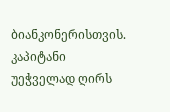ბიანკონერისთვის. კაპიტანი უეჭველად ღირს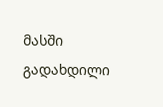მასში გადახდილი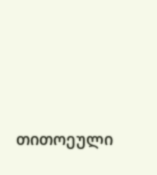თითოეული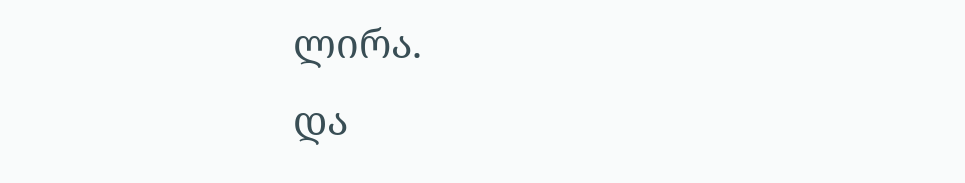ლირა.
და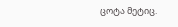ცოტა მეტიც.